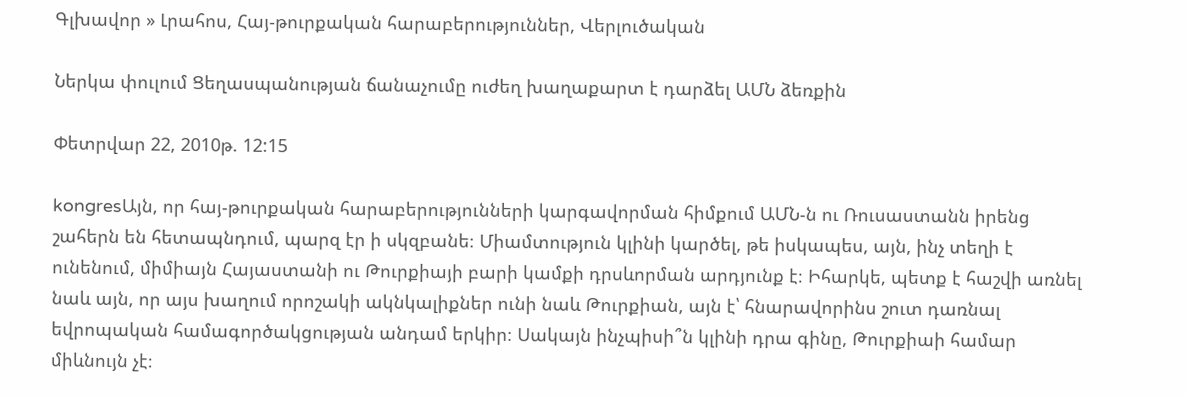Գլխավոր » Լրահոս, Հայ-թուրքական հարաբերություններ, Վերլուծական

Ներկա փուլում Ցեղասպանության ճանաչումը ուժեղ խաղաքարտ է դարձել ԱՄՆ ձեռքին

Փետրվար 22, 2010թ. 12:15

kongresԱյն, որ հայ-թուրքական հարաբերությունների կարգավորման հիմքում ԱՄՆ-ն ու Ռուսաստանն իրենց շահերն են հետապնդում, պարզ էր ի սկզբանե։ Միամտություն կլինի կարծել, թե իսկապես, այն, ինչ տեղի է ունենում, միմիայն Հայաստանի ու Թուրքիայի բարի կամքի դրսևորման արդյունք է։ Իհարկե, պետք է հաշվի առնել նաև այն, որ այս խաղում որոշակի ակնկալիքներ ունի նաև Թուրքիան, այն է՝ հնարավորինս շուտ դառնալ եվրոպական համագործակցության անդամ երկիր։ Սակայն ինչպիսի՞ն կլինի դրա գինը, Թուրքիաի համար միևնույն չէ։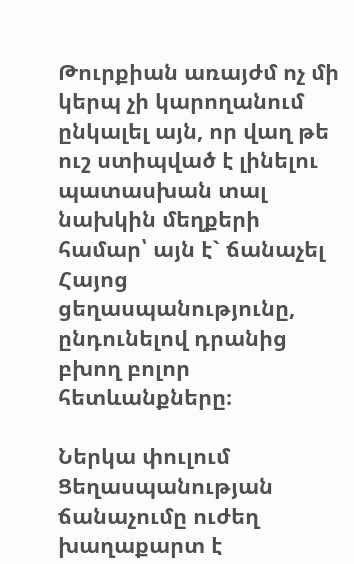Թուրքիան առայժմ ոչ մի կերպ չի կարողանում ընկալել այն, որ վաղ թե ուշ ստիպված է լինելու պատասխան տալ նախկին մեղքերի համար՝ այն է` ճանաչել Հայոց ցեղասպանությունը, ընդունելով դրանից բխող բոլոր հետևանքները։

Ներկա փուլում Ցեղասպանության ճանաչումը ուժեղ խաղաքարտ է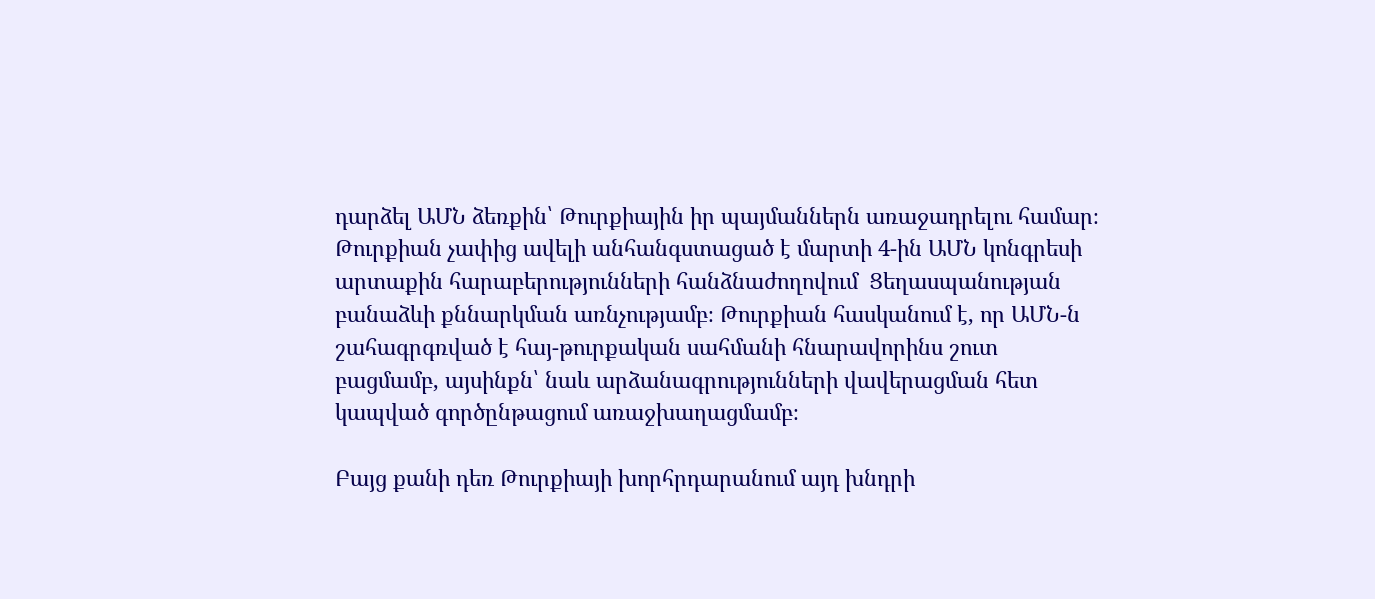դարձել ԱՄՆ ձեռքին՝ Թուրքիային իր պայմաններն առաջադրելու համար։ Թուրքիան չափից ավելի անհանգստացած է մարտի 4-ին ԱՄՆ կոնգրեսի արտաքին հարաբերությունների հանձնաժողովում  Ցեղասպանության բանաձևի քննարկման առնչությամբ։ Թուրքիան հասկանում է, որ ԱՄՆ-ն շահագրգռված է հայ-թուրքական սահմանի հնարավորինս շուտ բացմամբ, այսինքն՝ նաև արձանագրությունների վավերացման հետ կապված գործընթացում առաջխաղացմամբ։

Բայց քանի դեռ Թուրքիայի խորհրդարանում այդ խնդրի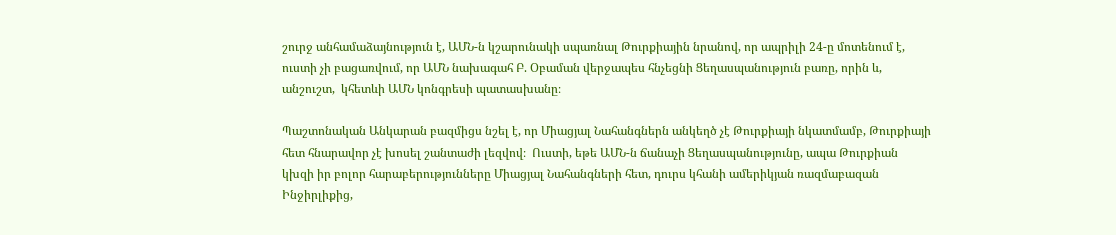շուրջ անհամաձայնություն է, ԱՄՆ-ն կշարունակի սպառնալ Թուրքիային նրանով, որ ապրիլի 24-ը մոտենում է, ուստի չի բացառվում, որ ԱՄՆ նախագահ Բ. Օբաման վերջապես հնչեցնի Ցեղասպանություն բառը, որին և, անշուշտ,  կհետևի ԱՄՆ կոնգրեսի պատասխանը։

Պաշտոնական Անկարան բազմիցս նշել է, որ Միացյալ Նահանգներն անկեղծ չէ Թուրքիայի նկատմամբ, Թուրքիայի հետ հնարավոր չէ խոսել շանտաժի լեզվով։  Ուստի, եթե ԱՄՆ-ն ճանաչի Ցեղասպանությունը, ապա Թուրքիան կխզի իր բոլոր հարաբերությունները Միացյալ Նահանգների հետ, դուրս կհանի ամերիկյան ռազմաբազան Ինջիրլիքից,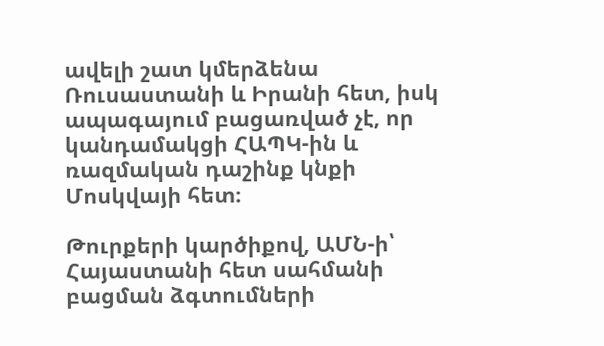ավելի շատ կմերձենա Ռուսաստանի և Իրանի հետ, իսկ ապագայում բացառված չէ, որ կանդամակցի ՀԱՊԿ-ին և ռազմական դաշինք կնքի Մոսկվայի հետ։

Թուրքերի կարծիքով, ԱՄՆ-ի՝ Հայաստանի հետ սահմանի բացման ձգտումների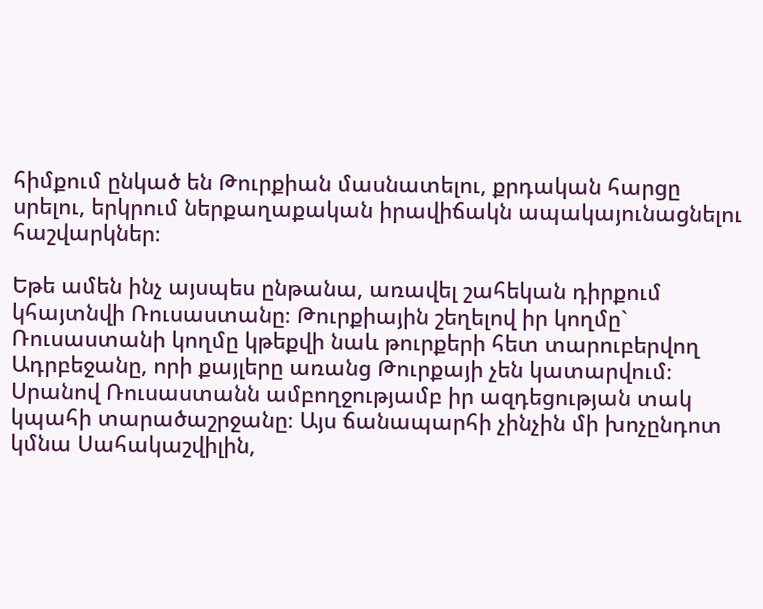հիմքում ընկած են Թուրքիան մասնատելու, քրդական հարցը սրելու, երկրում ներքաղաքական իրավիճակն ապակայունացնելու հաշվարկներ։

Եթե ամեն ինչ այսպես ընթանա, առավել շահեկան դիրքում կհայտնվի Ռուսաստանը։ Թուրքիային շեղելով իր կողմը` Ռուսաստանի կողմը կթեքվի նաև թուրքերի հետ տարուբերվող Ադրբեջանը, որի քայլերը առանց Թուրքայի չեն կատարվում։  Սրանով Ռուսաստանն ամբողջությամբ իր ազդեցության տակ կպահի տարածաշրջանը։ Այս ճանապարհի չինչին մի խոչընդոտ կմնա Սահակաշվիլին,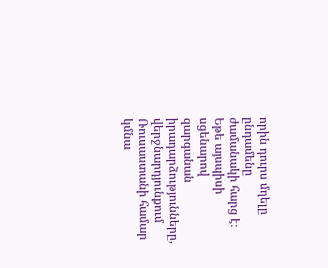որին դուրս մղելը ընդամենը ժամանակի հարց է։ Եթե այսպիսի սցենարով զարգանան իրադարձությունները, վերջնարդյունքում Ռուսաստանի համար կմնա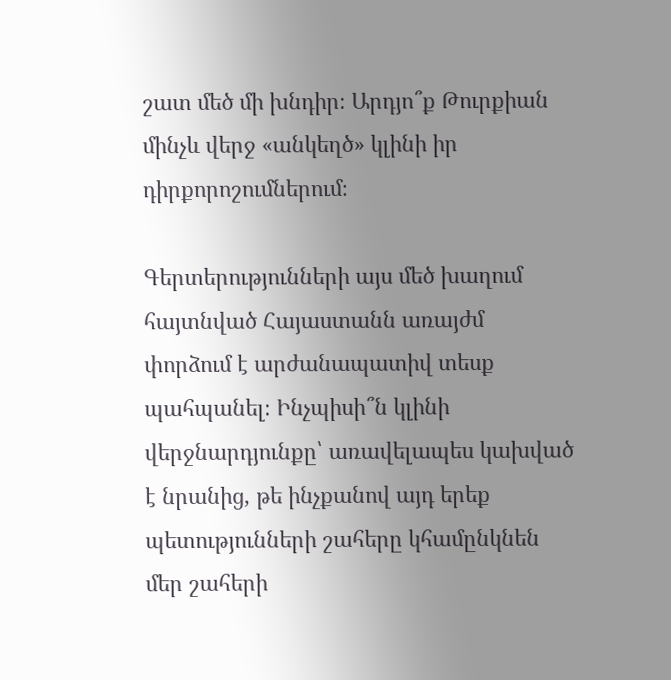շատ մեծ մի խնդիր։ Արդյո՞ք Թուրքիան մինչև վերջ «անկեղծ» կլինի իր դիրքորոշումներում։

Գերտերությունների այս մեծ խաղում հայտնված Հայաստանն առայժմ փորձում է արժանապատիվ տեսք պահպանել։ Ինչպիսի՞ն կլինի վերջնարդյունքը՝ առավելապես կախված է նրանից, թե ինչքանով այդ երեք  պետությունների շահերը կհամընկնեն մեր շահերի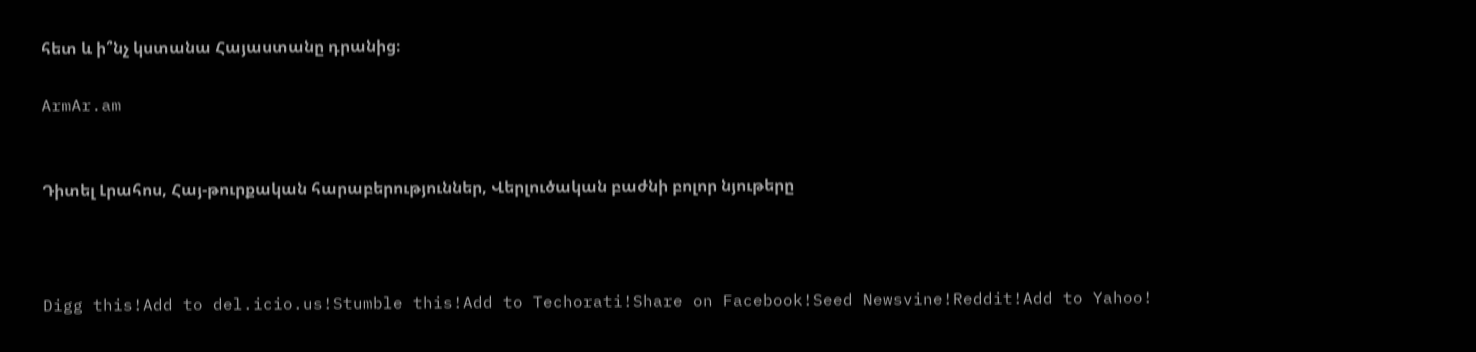հետ և ի՞նչ կստանա Հայաստանը դրանից։

ArmAr.am


Դիտել Լրահոս, Հայ-թուրքական հարաբերություններ, Վերլուծական բաժնի բոլոր նյութերը



Digg this!Add to del.icio.us!Stumble this!Add to Techorati!Share on Facebook!Seed Newsvine!Reddit!Add to Yahoo!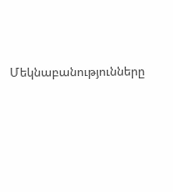Մեկնաբանությունները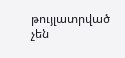թույլատրված չեն